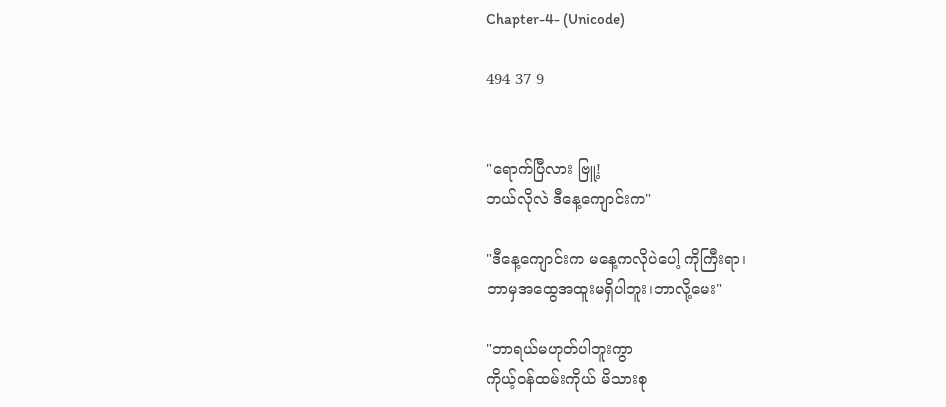Chapter-4- (Unicode)

494 37 9


"ရောက်ပြီလား ဗြူ့!
ဘယ်လိုလဲ ဒီနေ့ကျောင်းက"

"ဒီနေ့ကျောင်းက မနေ့ကလိုပဲပေါ့ ကိုကြီးရာ၊
ဘာမှအထွေအထူးမရှိပါဘူး၊ဘာလို့မေး"

"ဘာရယ်မဟုတ်ပါဘူးကွာ
ကိုယ့်ဝန်ထမ်းကိုယ် မိသားစု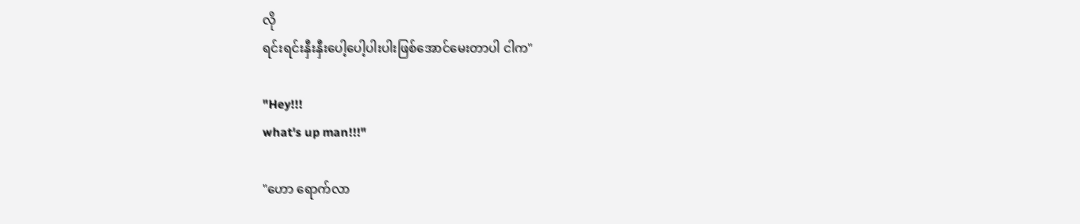လို
ရင်းရင်းနှီးနှီးပေါ့ပေါ့ပါးပါးဖြစ်အောင်မေးတာပါ ငါက"

"Hey!!!
what's up man!!!"

"ဟော ရောက်လာ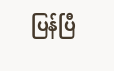ပြန်ပြီ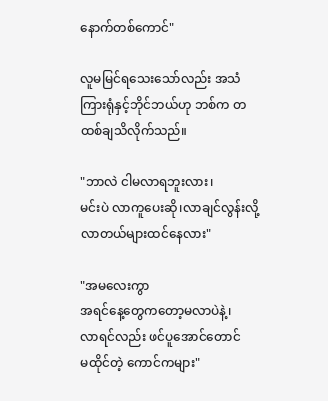နောက်တစ်ကောင်"

လူမမြင်ရသေးသော်လည်း အသံကြားရုံနှင့်ဘိုင်ဘယ်ဟု ဘစ်က တထစ်ချသိလိုက်သည်။

"ဘာလဲ ငါမလာရဘူးလား၊
မင်းပဲ လာကူပေးဆို၊လာချင်လွန်းလို့လာတယ်များထင်နေလား"

"အမလေးကွာ
အရင်နေ့တွေကတော့မလာပဲနဲ့၊
လာရင်လည်း ဖင်ပူအောင်တောင်
မထိုင်တဲ့ ကောင်ကများ"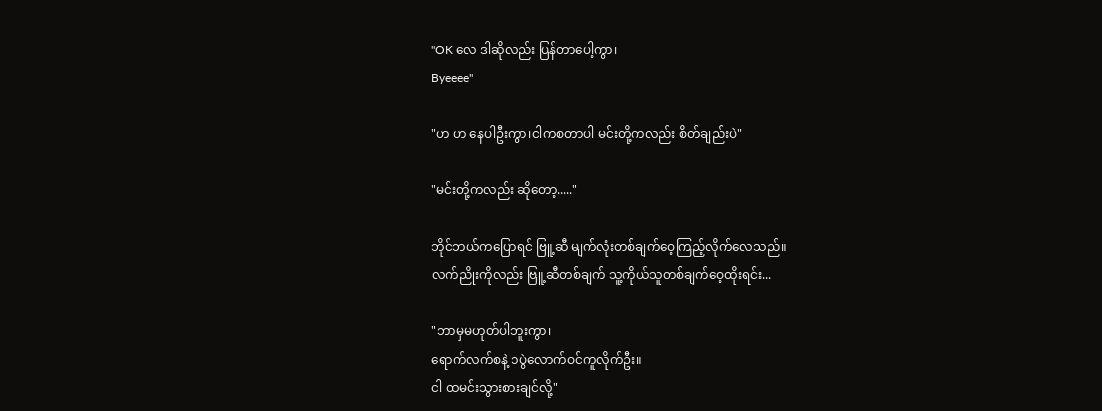"OK လေ ဒါဆိုလည်း ပြန်တာပေါ့ကွာ၊
Byeeee"

"ဟ ဟ နေပါဦးကွာ၊ငါကစတာပါ မင်းတို့ကလည်း စိတ်ချည်းပဲ"

"မင်းတို့ကလည်း ဆိုတော့....."

ဘိုင်ဘယ်ကပြောရင် ဗြူ့ဆီ မျက်လုံးတစ်ချက်ဝေ့ကြည့်လိုက်လေသည်။
လက်ညိုးကိုလည်း ဗြူ့ဆီတစ်ချက် သူ့ကိုယ်သူတစ်ချက်ဝေ့ထိုးရင်း...

"ဘာမှမဟုတ်ပါဘူးကွာ၊
ရောက်လက်စနဲ့ ၁ပွဲလောက်ဝင်ကူလိုက်ဦး။
ငါ ထမင်းသွားစားချင်လို့"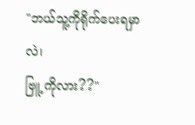"ဘယ်သူ့ကိုရိုက်ပေးရမှာလဲ၊
ဗြူ့ ကိုလား??"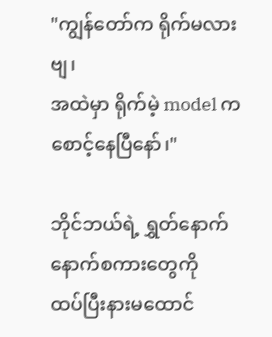"ကျွန်တော်က ရိုက်မလားဗျ၊
အထဲမှာ ရိုက်မဲ့ model ကစောင့်နေပြီနော်၊"

ဘိုင်ဘယ်ရဲ့ ရွှတ်နောက်နောက်စကားတွေကို
ထပ်ပြီးနားမထောင်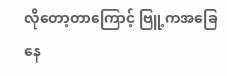လိုတော့တာကြောင့် ဗြူ့ကအခြေနေ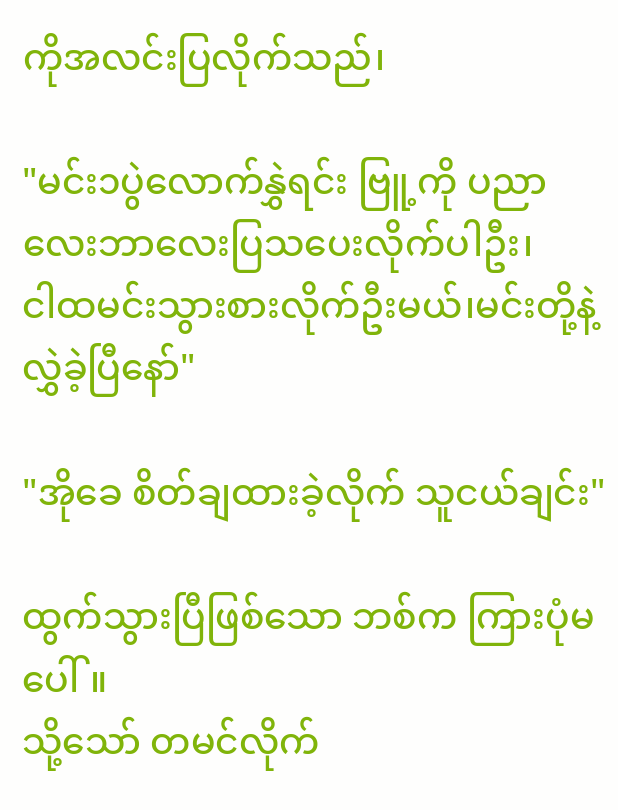ကိုအလင်းပြလိုက်သည်၊

"မင်း၁ပွဲလောက်နွှဲရင်း ဗြူ့ကို ပညာလေးဘာလေးပြသပေးလိုက်ပါဦး၊
ငါထမင်းသွားစားလိုက်ဦးမယ်၊မင်းတို့နဲ့လွှဲခဲ့ပြီနော်"

"အိုခေ စိတ်ချထားခဲ့လိုက် သူငယ်ချင်း"

ထွက်သွားပြီဖြစ်သော ဘစ်က ကြားပုံမပေါ်။
သို့သော် တမင်လိုက်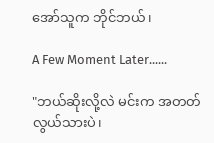အော်သူက ဘိုင်ဘယ်၊

A Few Moment Later......

"ဘယ်ဆိုးလို့လဲ မင်းက အတတ်လွယ်သားပဲ၊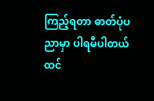ကြည့်ရတာ ဓာတ်ပုံပညာမှာ ပါရမီပါတယ်ထင်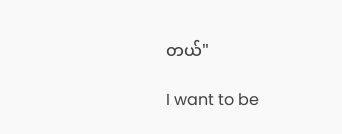တယ်"

I want to be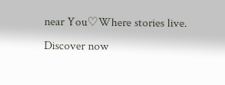near You♡Where stories live. Discover now